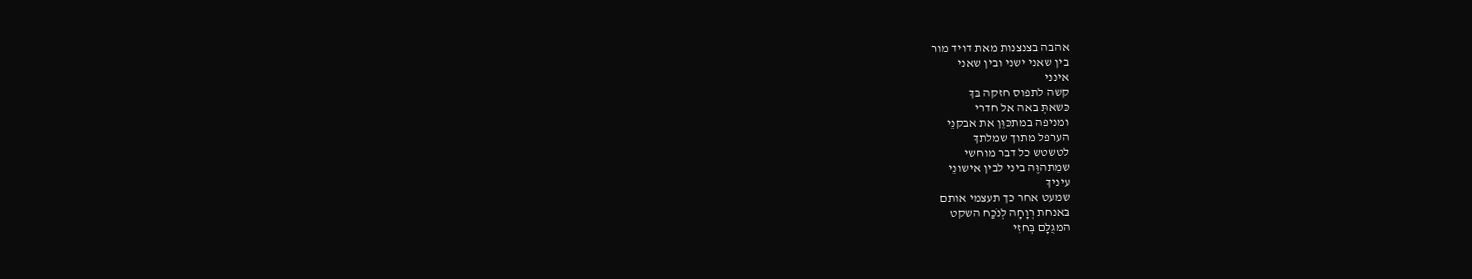אהבה בצנצנות מאת דויד מור
בין שאני ישני ובין שאני
אינני
קשה לתפוס חזקה בּךְ
כּשאתְּ באה אל חדרי
ומניפה במתכּוֵּן את אבקנֵי
הערפל מתוך שמלתךְ
לטשטש כל דבר מוחשי
שמִתהוֶּה ביני לבין אישונֵי
עיניךְ
שמעט אחר כך תעצמי אותם
בּאנחת רְוָחָה לְנֹכַח השקט
המגֻלָּם בְּחזִי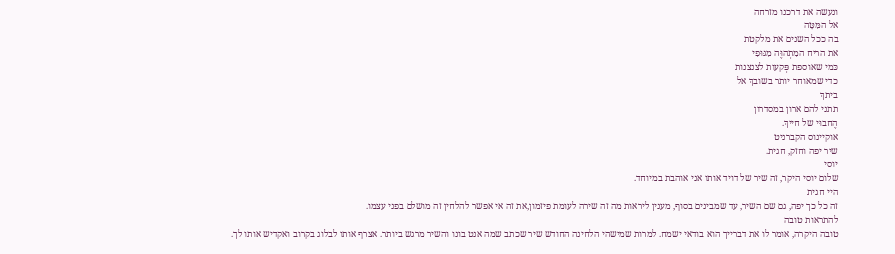ונעשה את דרכנו מזרחה
אל המִּטָּה
בה ככל השנים את מלקטת
את הריח המִתְהוֶּה מִגּוּפִי
כּמי שאוספת פְּקעות לצנצנות
כדי שמאוחר יותר בשובךְ אל
ביתךְ
תתני להם ארון במסדרון
הֶחבוּי של חייךְ.
אוקיינוס הקברניט
שיר יפה וחזק, חגית.
יוסי
שלום יוסי היקר, זה שיר של דויד אותו אני אוהבת במיוחד.
היי חגית
זה כל כך יפה, גם שם השיר, עד שמבינים בסוף, מענין ליראות מה זה שירה לעומת פיזמון,את זה אי אפשר להלחין זה מושלם בפני עצמו.
להתראות טובה
טובה היקרה, אומר לו את דברייך הוא בודאי ישמח. למרות שמישהי הלחינה החודש שיר שכתב שמה אנט בונו והשיר מרגש ביותר. אצרף אותו לבלוג בקרוב ואקדיש אותו לך.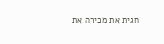חגית את מכירה את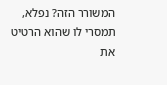המשורר הזה? נפלא, תמסרי לו שהוא הרטיט את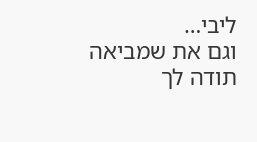ליבי…
וגם את שמביאה
תודה לך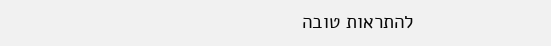להתראות טובה